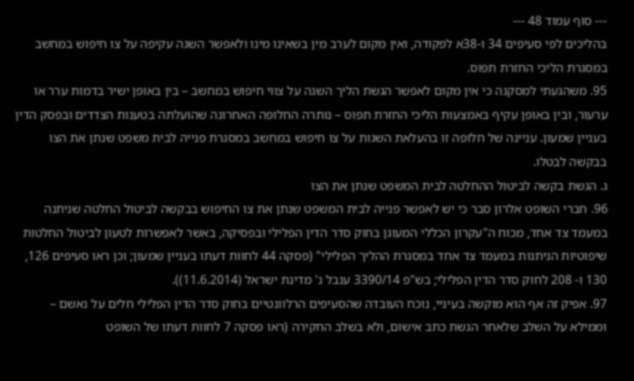--- סוף עמוד 48 ---
בהליכים לפי סעיפים 34 ו-38א לפקודה, ואין מקום לערב מין בשאינו מינו ולאפשר השגה עקיפה על צו חיפוש במחשב במסגרת הליכי החזרת תפוס.
95. משהגעתי למסקנה כי אין מקום לאפשר הגשת הליך השגה על צווי חיפוש במחשב – בין באופן ישיר בדמות ערר או ערעור, ובין באופן עקיף באמצעות הליכי החזרת תפוס – נותרה החלופה האחרונה שהועלתה בטענות הצדדים ובפסק הדין בעניין שמעון. עניינה של חלופה זו בהעלאת השגות על צו חיפוש במחשב במסגרת פנייה לבית משפט שנתן את הצו בבקשה לבטלו.
ג. הגשת בקשה לביטול ההחלטה לבית המשפט שנתן את הצו
96. חברי השופט אלרון סבר כי יש לאפשר פנייה לבית המשפט שנתן את צו החיפוש בבקשה לביטול החלטה שניתנה במעמד צד אחד, מכוח ה"עקרון הכללי המעוגן בחוק סדר הדין הפלילי ובפסיקה, באשר לאפשרות לטעון לביטול החלטות שיפוטיות הניתנות במעמד צד אחד במסגרת ההליך הפלילי" (פסקה 44 לחוות דעתו בעניין שמעון; וכן ראו סעיפים 126, 130 ו- 208 לחוק סדר הדין הפלילי; בש"פ 3390/14 ענבל נ' מדינת ישראל (11.6.2014)).
97. אפיק זה אף הוא מוקשה בעיניי, נוכח העובדה שהסעיפים הרלוונטיים בחוק סדר הדין הפלילי חלים על נאשם – וממילא על השלב שלאחר הגשת כתב אישום, ולא בשלב החקירה (ראו פסקה 7 לחוות דעתו של השופט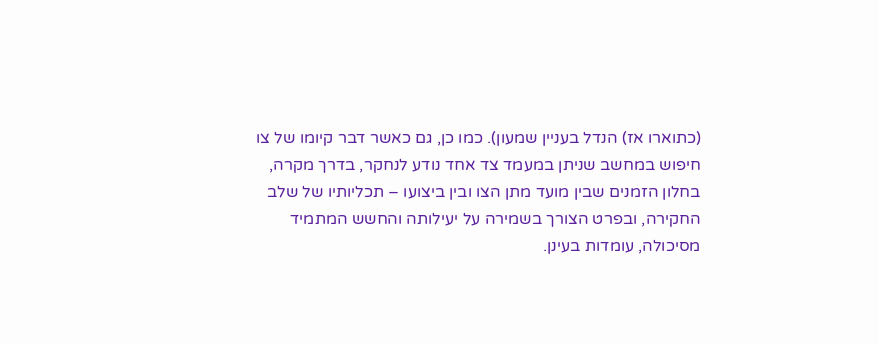(כתוארו אז) הנדל בעניין שמעון). כמו כן, גם כאשר דבר קיומו של צו חיפוש במחשב שניתן במעמד צד אחד נודע לנחקר, בדרך מקרה, בחלון הזמנים שבין מועד מתן הצו ובין ביצועו – תכליותיו של שלב החקירה, ובפרט הצורך בשמירה על יעילותה והחשש המתמיד מסיכולה, עומדות בעינן.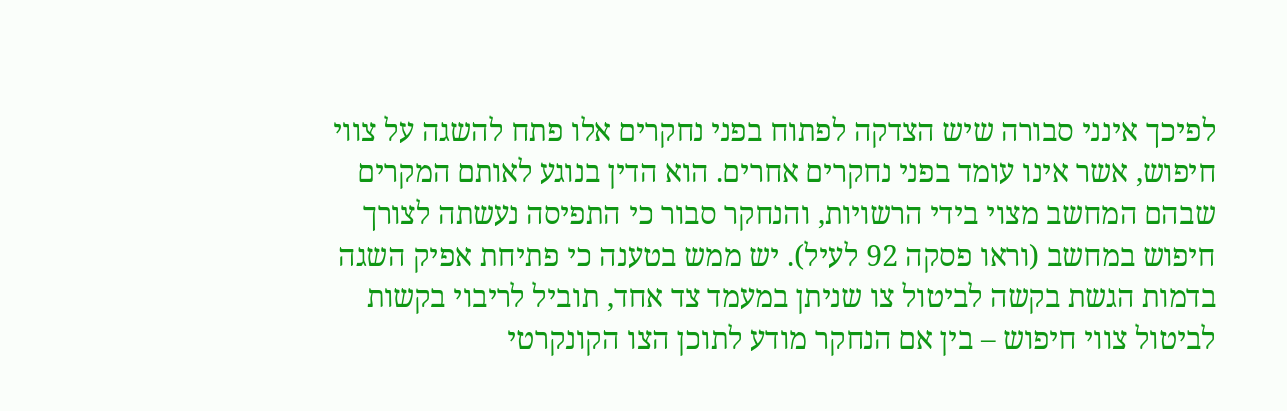לפיכך אינני סבורה שיש הצדקה לפתוח בפני נחקרים אלו פתח להשגה על צווי חיפוש, אשר אינו עומד בפני נחקרים אחרים. הוא הדין בנוגע לאותם המקרים שבהם המחשב מצוי בידי הרשויות, והנחקר סבור כי התפיסה נעשתה לצורך חיפוש במחשב (וראו פסקה 92 לעיל). יש ממש בטענה כי פתיחת אפיק השגה בדמות הגשת בקשה לביטול צו שניתן במעמד צד אחד, תוביל לריבוי בקשות לביטול צווי חיפוש – בין אם הנחקר מודע לתוכן הצו הקונקרטי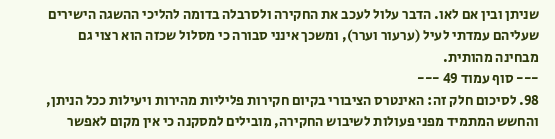שניתן ובין אם לאו. הדבר עלול לעכב את החקירה ולסרבלה בדומה להליכי ההשגה הישירים שעליהם עמדתי לעיל (ערעור וערר), ומשכך אינני סבורה כי מסלול שכזה הוא רצוי גם מבחינה מהותית.
--- סוף עמוד 49 ---
98. לסיכום חלק זה: האינטרס הציבורי בקיום חקירות פליליות מהירות ויעילות ככל הניתן, והחשש המתמיד מפני פעולות לשיבוש החקירה, מובילים למסקנה כי אין מקום לאפשר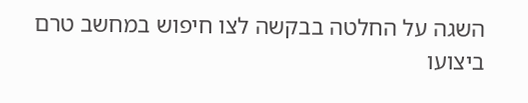השגה על החלטה בבקשה לצו חיפוש במחשב טרם ביצועו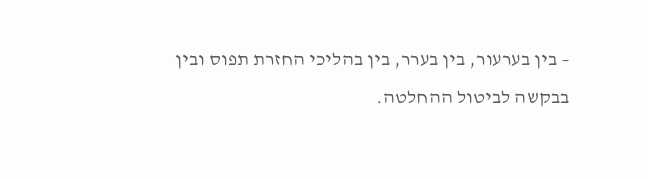– בין בערעור, בין בערר, בין בהליכי החזרת תפוס ובין בבקשה לביטול ההחלטה.